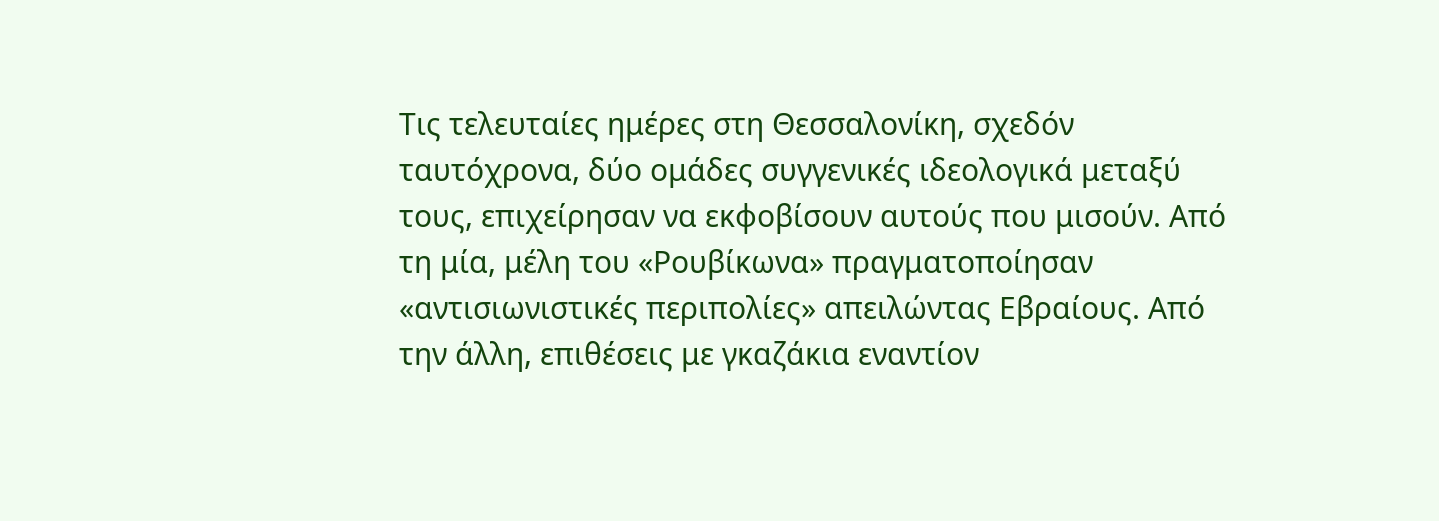Τις τελευταίες ημέρες στη Θεσσαλονίκη, σχεδόν ταυτόχρονα, δύο ομάδες συγγενικές ιδεολογικά μεταξύ τους, επιχείρησαν να εκφοβίσουν αυτούς που μισούν. Από τη μία, μέλη του «Ρουβίκωνα» πραγματοποίησαν «αντισιωνιστικές περιπολίες» απειλώντας Εβραίους. Από την άλλη, επιθέσεις με γκαζάκια εναντίον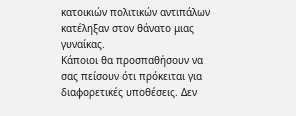κατοικιών πολιτικών αντιπάλων κατέληξαν στον θάνατο μιας γυναίκας.
Κάποιοι θα προσπαθήσουν να σας πείσουν ότι πρόκειται για διαφορετικές υποθέσεις. Δεν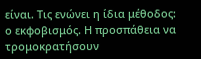είναι. Τις ενώνει η ίδια μέθοδος: ο εκφοβισμός. Η προσπάθεια να τρομοκρατήσουν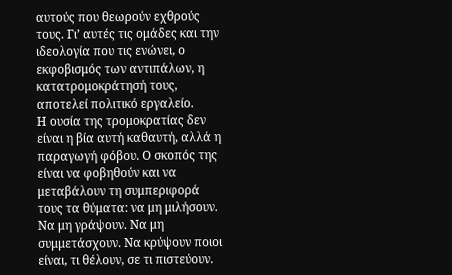αυτούς που θεωρούν εχθρούς τους. Γι’ αυτές τις ομάδες και την ιδεολογία που τις ενώνει, ο εκφοβισμός των αντιπάλων, η κατατρομοκράτησή τους, αποτελεί πολιτικό εργαλείο.
Η ουσία της τρομοκρατίας δεν είναι η βία αυτή καθαυτή, αλλά η παραγωγή φόβου. Ο σκοπός της είναι να φοβηθούν και να μεταβάλουν τη συμπεριφορά τους τα θύματα: να μη μιλήσουν. Να μη γράψουν. Να μη συμμετάσχουν. Να κρύψουν ποιοι είναι, τι θέλουν, σε τι πιστεύουν.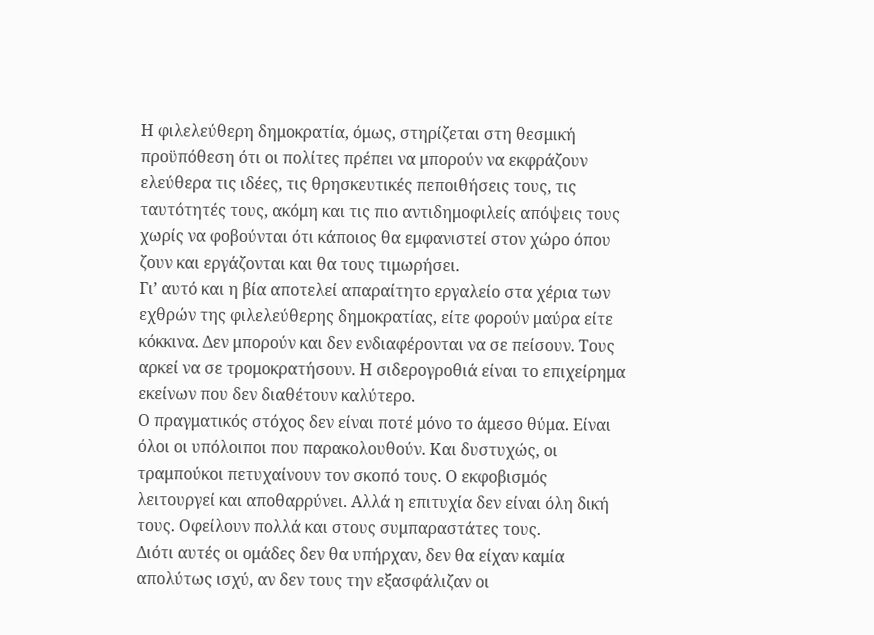Η φιλελεύθερη δημοκρατία, όμως, στηρίζεται στη θεσμική προϋπόθεση ότι οι πολίτες πρέπει να μπορούν να εκφράζουν ελεύθερα τις ιδέες, τις θρησκευτικές πεποιθήσεις τους, τις ταυτότητές τους, ακόμη και τις πιο αντιδημοφιλείς απόψεις τους χωρίς να φοβούνται ότι κάποιος θα εμφανιστεί στον χώρο όπου ζουν και εργάζονται και θα τους τιμωρήσει.
Γι’ αυτό και η βία αποτελεί απαραίτητο εργαλείο στα χέρια των εχθρών της φιλελεύθερης δημοκρατίας, είτε φορούν μαύρα είτε κόκκινα. Δεν μπορούν και δεν ενδιαφέρονται να σε πείσουν. Τους αρκεί να σε τρομοκρατήσουν. Η σιδερογροθιά είναι το επιχείρημα εκείνων που δεν διαθέτουν καλύτερο.
Ο πραγματικός στόχος δεν είναι ποτέ μόνο το άμεσο θύμα. Είναι όλοι οι υπόλοιποι που παρακολουθούν. Και δυστυχώς, οι τραμπούκοι πετυχαίνουν τον σκοπό τους. Ο εκφοβισμός λειτουργεί και αποθαρρύνει. Αλλά η επιτυχία δεν είναι όλη δική τους. Οφείλουν πολλά και στους συμπαραστάτες τους.
Διότι αυτές οι ομάδες δεν θα υπήρχαν, δεν θα είχαν καμία απολύτως ισχύ, αν δεν τους την εξασφάλιζαν οι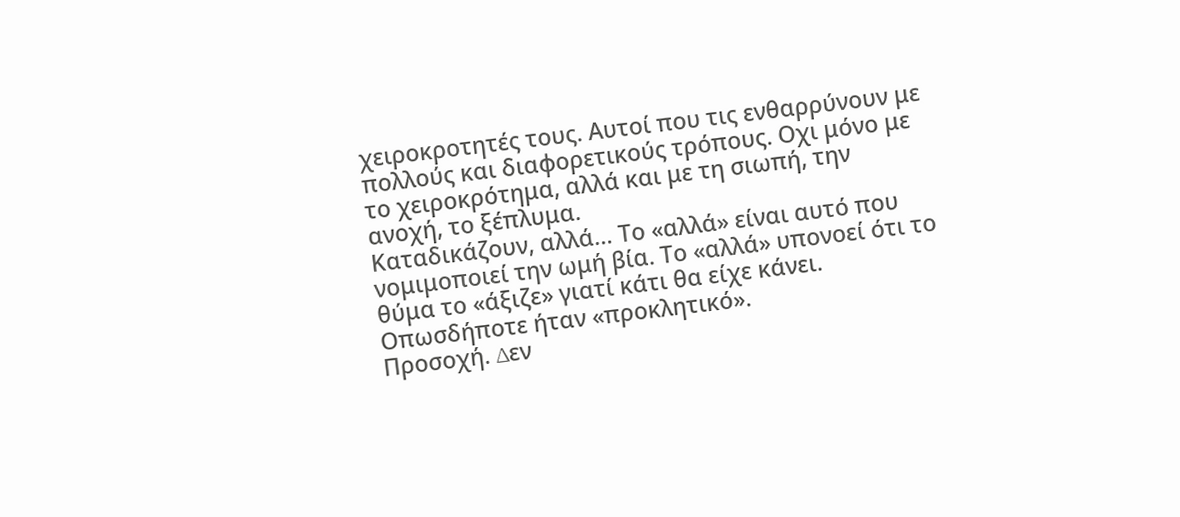χειροκροτητές τους. Αυτοί που τις ενθαρρύνουν με πολλούς και διαφορετικούς τρόπους. Οχι μόνο με το χειροκρότημα, αλλά και με τη σιωπή, την ανοχή, το ξέπλυμα.
Καταδικάζουν, αλλά… Το «αλλά» είναι αυτό που νομιμοποιεί την ωμή βία. Το «αλλά» υπονοεί ότι το θύμα το «άξιζε» γιατί κάτι θα είχε κάνει. Οπωσδήποτε ήταν «προκλητικό».
Προσοχή. ∆εν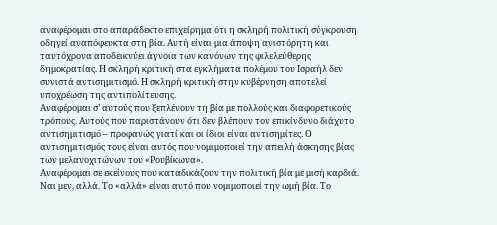αναφέρομαι στο απαράδεκτο επιχείρημα ότι η σκληρή πολιτική σύγκρουση οδηγεί αναπόφευκτα στη βία. Αυτή είναι μια άποψη ανιστόρητη και ταυτόχρονα αποδεικνύει άγνοια των κανόνων της φιλελεύθερης δημοκρατίας. Η σκληρή κριτική στα εγκλήματα πολέμου του Ισραήλ δεν συνιστά αντισημιτισμό. Η σκληρή κριτική στην κυβέρνηση αποτελεί υποχρέωση της αντιπολίτευσης.
Αναφέρομαι σ’ αυτούς που ξεπλένουν τη βία με πολλούς και διαφορετικούς τρόπους. Αυτούς που παριστάνουν ότι δεν βλέπουν τον επικίνδυνο διάχυτο αντισημιτισμό – προφανώς γιατί και οι ίδιοι είναι αντισημίτες. Ο αντισημιτισμός τους είναι αυτός που νομιμοποιεί την απειλή άσκησης βίας των μελανοχιτώνων του «Ρουβίκωνα».
Αναφέρομαι σε εκείνους που καταδικάζουν την πολιτική βία με μισή καρδιά. Ναι μεν, αλλά. Το «αλλά» είναι αυτό που νομιμοποιεί την ωμή βία. Το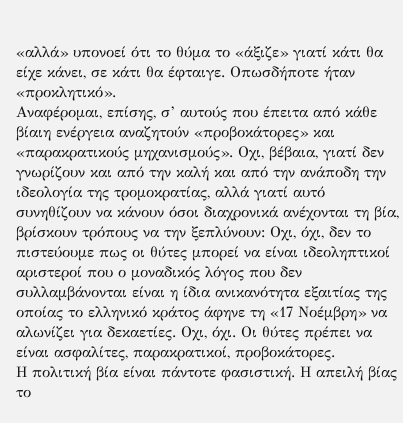«αλλά» υπονοεί ότι το θύμα το «άξιζε» γιατί κάτι θα είχε κάνει, σε κάτι θα έφταιγε. Οπωσδήποτε ήταν «προκλητικό».
Αναφέρομαι, επίσης, σ’ αυτούς που έπειτα από κάθε βίαιη ενέργεια αναζητούν «προβοκάτορες» και «παρακρατικούς μηχανισμούς». Οχι, βέβαια, γιατί δεν γνωρίζουν και από την καλή και από την ανάποδη την ιδεολογία της τρομοκρατίας, αλλά γιατί αυτό συνηθίζουν να κάνουν όσοι διαχρονικά ανέχονται τη βία, βρίσκουν τρόπους να την ξεπλύνουν: Οχι, όχι, δεν το πιστεύουμε πως οι θύτες μπορεί να είναι ιδεοληπτικοί αριστεροί που ο μοναδικός λόγος που δεν συλλαμβάνονται είναι η ίδια ανικανότητα εξαιτίας της οποίας το ελληνικό κράτος άφηνε τη «17 Νοέμβρη» να αλωνίζει για δεκαετίες. Οχι, όχι. Οι θύτες πρέπει να είναι ασφαλίτες, παρακρατικοί, προβοκάτορες.
Η πολιτική βία είναι πάντοτε φασιστική. Η απειλή βίας το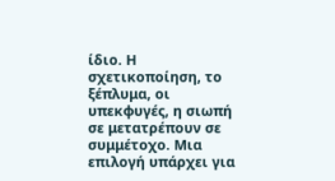ίδιο. Η σχετικοποίηση, το ξέπλυμα, οι υπεκφυγές, η σιωπή σε μετατρέπουν σε συμμέτοχο. Μια επιλογή υπάρχει για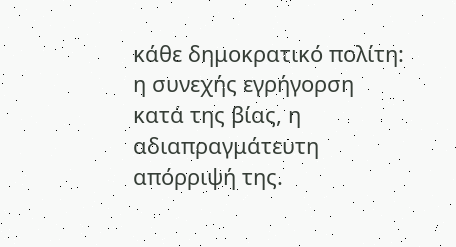κάθε δημοκρατικό πολίτη: η συνεχής εγρήγορση κατά της βίας, η αδιαπραγμάτευτη απόρριψή της.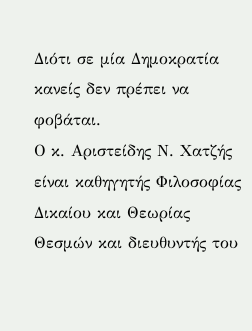Διότι σε μία Δημοκρατία κανείς δεν πρέπει να φοβάται.
Ο κ. Αριστείδης Ν. Χατζής είναι καθηγητής Φιλοσοφίας Δικαίου και Θεωρίας Θεσμών και διευθυντής του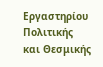Εργαστηρίου Πολιτικής και Θεσμικής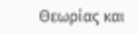Θεωρίας και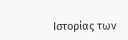Ιστορίας των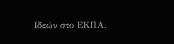Ιδεών στο ΕΚΠΑ.